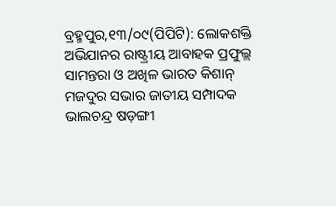ବ୍ରହ୍ମପୁର,୧୩/୦୯(ପିପିଟି): ଲୋକଶକ୍ତି ଅଭିଯାନର ରାଷ୍ଟ୍ରୀୟ ଆବାହକ ପ୍ରଫୁଲ୍ଲ ସାମନ୍ତରା ଓ ଅଖିଳ ଭାରତ କିଶାନ୍ ମଜଦୁର ସଭାର ଜାତୀୟ ସମ୍ପାଦକ ଭାଲଚନ୍ଦ୍ର ଷଡ଼ଙ୍ଗୀ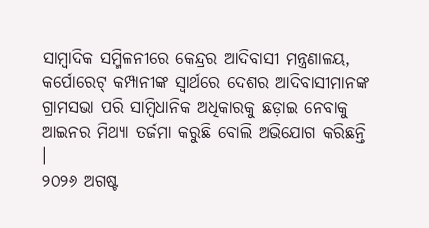ସାମ୍ବାଦିକ ସମ୍ମିଳନୀରେ କେନ୍ଦ୍ରର ଆଦିବାସୀ ମନ୍ତ୍ରଣାଳୟ, କର୍ପୋରେଟ୍ କମ୍ପାନୀଙ୍କ ସ୍ୱାର୍ଥରେ ଦେଶର ଆଦିବାସୀମାନଙ୍କ ଗ୍ରାମସଭା ପରି ସାମ୍ବିଧାନିକ ଅଧିକାରକୁ ଛଡ଼ାଇ ନେବାକୁ ଆଇନର ମିଥ୍ୟା ତର୍ଜମା କରୁଛି ବୋଲି ଅଭିଯୋଗ କରିଛନ୍ତି ।
୨୦୨୬ ଅଗଷ୍ଟ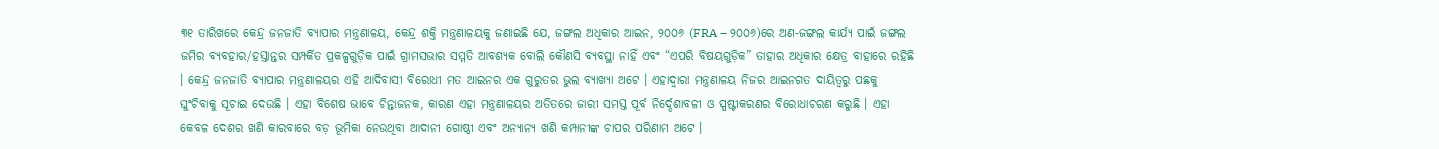୩୧ ତାରିଖରେ କେନ୍ଦ୍ର ଜନଜାତି ବ୍ୟାପାର ମନ୍ତ୍ରଣାଳୟ, କେନ୍ଦ୍ର ଶକ୍ତି ମନ୍ତ୍ରଣାଳୟକୁ ଜଣାଇଛି ଯେ, ଜଙ୍ଗଲ ଅଧିକାର ଆଇନ, ୨୦୦୬ (FRA – ୨୦୦୬)ରେ ଅଣ-ଜଙ୍ଗଲ କାର୍ଯ୍ୟ ପାଇଁ ଜଙ୍ଗଲ ଜମିର ବ୍ୟବହାର/ହସ୍ତାନ୍ତର ସମ୍ପର୍କିତ ପ୍ରକଳ୍ପଗୁଡ଼ିକ ପାଇଁ ଗ୍ରାମସଭାର ସମ୍ମତି ଆବଶ୍ୟକ ବୋଲି କୌଣସି ବ୍ୟବସ୍ଥା ନାହିଁ ଏବଂ “ଏପରି ବିଷୟଗୁଡ଼ିକ” ତାହାର ଅଧିକାର କ୍ଷେତ୍ର ବାହାରେ ରହିଛି । କେନ୍ଦ୍ର ଜନଜାତି ବ୍ୟାପାର ମନ୍ତ୍ରଣାଳୟର ଏହି ଆଦିବାସୀ ବିରୋଧୀ ମତ ଆଇନର ଏକ ଗୁରୁତର ଭୁଲ ବ୍ୟାଖ୍ୟା ଅଟେ । ଏହାଦ୍ୱାରା ମନ୍ତ୍ରଣାଳୟ ନିଜର ଆଇନଗତ ଦାୟିତ୍ୱରୁ ପଛକୁ ଘୁଂଚିବାକୁ ସୂଚାଇ ଦେଉଛି । ଏହା ବିଶେଷ ଭାବେ ଚିନ୍ତାଜନକ, କାରଣ ଏହା ମନ୍ତ୍ରଣାଳୟର ଅତିତରେ ଜାରୀ ସମସ୍ତ ପୂର୍ବ ନିର୍ଦ୍ଦେଶାବଳୀ ଓ ସ୍ପଷ୍ଟୀକରଣର ବିରୋଧାଚରଣ କରୁଛି । ଏହା କେବଳ ଦେଶର ଖଣି କାରବାରେ ବଡ଼ ଭୂମିକା ନେଉଥିବା ଆଦାନୀ ଗୋଷ୍ଠୀ ଏବଂ ଅନ୍ୟାନ୍ୟ ଖଣି କମ୍ପାନୀଙ୍କ ଚାପର ପରିଣାମ ଅଟେ ।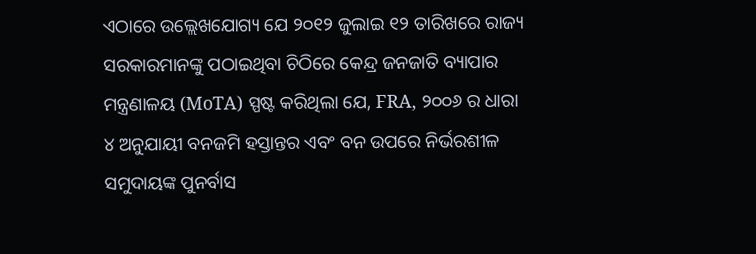ଏଠାରେ ଉଲ୍ଲେଖଯୋଗ୍ୟ ଯେ ୨୦୧୨ ଜୁଲାଇ ୧୨ ତାରିଖରେ ରାଜ୍ୟ ସରକାରମାନଙ୍କୁ ପଠାଇଥିବା ଚିଠିରେ କେନ୍ଦ୍ର ଜନଜାତି ବ୍ୟାପାର ମନ୍ତ୍ରଣାଳୟ (MoTA) ସ୍ପଷ୍ଟ କରିଥିଲା ଯେ, FRA, ୨୦୦୬ ର ଧାରା ୪ ଅନୁଯାୟୀ ବନଜମି ହସ୍ତାନ୍ତର ଏବଂ ବନ ଉପରେ ନିର୍ଭରଶୀଳ ସମୁଦାୟଙ୍କ ପୁନର୍ବାସ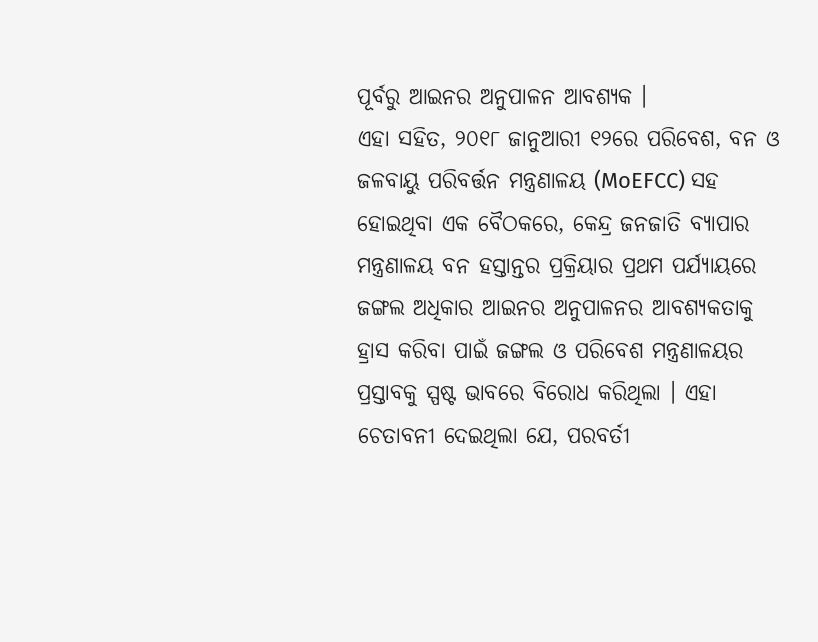ପୂର୍ବରୁ ଆଇନର ଅନୁପାଳନ ଆବଶ୍ୟକ ।
ଏହା ସହିତ, ୨୦୧୮ ଜାନୁଆରୀ ୧୨ରେ ପରିବେଶ, ବନ ଓ ଜଳବାୟୁ ପରିବର୍ତ୍ତନ ମନ୍ତ୍ରଣାଳୟ (MoEFCC) ସହ ହୋଇଥିବା ଏକ ବୈଠକରେ, କେନ୍ଦ୍ର ଜନଜାତି ବ୍ୟାପାର ମନ୍ତ୍ରଣାଳୟ ବନ ହସ୍ତାନ୍ତର ପ୍ରକ୍ରିୟାର ପ୍ରଥମ ପର୍ଯ୍ୟାୟରେ ଜଙ୍ଗଲ ଅଧିକାର ଆଇନର ଅନୁପାଳନର ଆବଶ୍ୟକତାକୁ ହ୍ରାସ କରିବା ପାଇଁ ଜଙ୍ଗଲ ଓ ପରିବେଶ ମନ୍ତ୍ରଣାଳୟର ପ୍ରସ୍ତାବକୁ ସ୍ପଷ୍ଟ ଭାବରେ ବିରୋଧ କରିଥିଲା । ଏହା ଚେତାବନୀ ଦେଇଥିଲା ଯେ, ପରବର୍ତୀ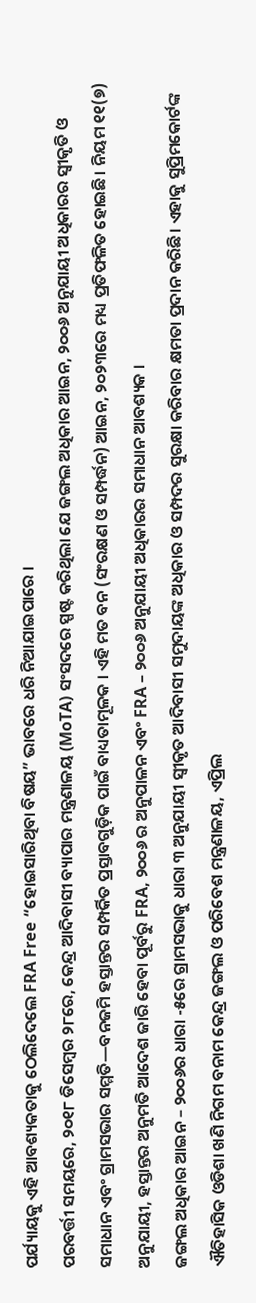ପର୍ଯ୍ୟାୟକୁ ଏହି ଆବଶ୍ୟକତାକୁ ଠେଲିଦେଲେ FRA Free “ହୋଇସାରିଥିବା ବିଷୟ” ଭାବରେ ଧରି ନିଆଯାଇପାରେ ।
ପରବର୍ତ୍ତୀ ସମୟରେ, ୨୦୧୮ ଡିସେମ୍ବର ୨୮ରେ, କେନ୍ଦ୍ର ଆଦିବାସୀ ବ୍ୟାପାର ମନ୍ତ୍ରଣାଳୟ (MoTA) ସଂସଦରେ ସ୍ପଷ୍ଟ କରିଥିଲା ଯେ ଜଙ୍ଗଲ ଅଧିକାର ଆଇନ, ୨୦୦୬ ଅନୁଯାୟୀ ଅଧିକାରର ସ୍ୱୀକୃତି ଓ ସମାଧାନ ଏବଂ ଗ୍ରାମସଭାର ସମ୍ମତି—ବନଜମି ହସ୍ତାନ୍ତର ସମ୍ପର୍କିତ ପ୍ରସ୍ତାବଗୁଡ଼ିକ ପାଇଁ ବାଧ୍ୟତାମୂଳକ । ଏହି ମତ ବନ (ସଂରକ୍ଷଣ ଓ ସମ୍ପର୍ଦ୍ଧନ) ଆଇନ, ୨୦୨୩ରେ ମଧ୍ୟ ପ୍ରତିଫଳିତ ହୋଇଛି। ନିୟମ ୧୧(୭) ଅନୁଯାୟୀ, ହସ୍ତାନ୍ତର ଅନୁମତି ଆଦେଶ ଜାରି ହେବା ପୂର୍ବରୁ FRA, ୨୦୦୬ ର ଅନୁପାଳନ ଏବଂ FRA – ୨୦୦୬ ଅନୁଯାୟୀ ଅଧିକାରର ସମାଧାନ ଆବଶ୍ୟକ ।
ଜଙ୍ଗଲ ଅଧିକାର ଆଇନ – ୨୦୦୬ର ଧାରା -୫ରେ ଗ୍ରାମସଭାକୁ ଧାରା ୩ ଅନୁଯାୟୀ ସ୍ୱୀକୃତ ଆଦିବାସୀ ସମୁଦାୟଙ୍କ ଅଧିକାର ଓ ସମ୍ପଦର ସୁରକ୍ଷା କରିବାର କ୍ଷମତା ପ୍ରଦାନ କରିଛି। ଏହାକୁ ସୁପ୍ରିମକୋର୍ଟଙ୍କ ଐତିହାସିକ ଓଡିଶା ଖଣି ନିଗମ ବନାମ କେନ୍ଦ୍ର ଜଙ୍ଗଲ ଓ ପରିବେଶ ମନ୍ତ୍ରଣାଳୟ, ଏପ୍ରିଲ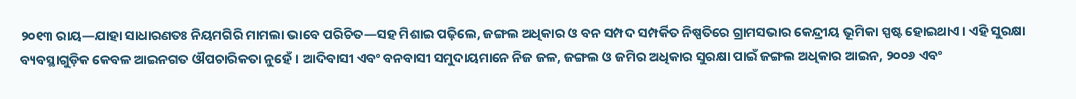୨୦୧୩ ରାୟ—ଯାହା ସାଧାରଣତଃ ନିୟମଗିରି ମାମଲା ଭାବେ ପରିଚିତ—ସହ ମିଶାଇ ପଢ଼ିଲେ, ଜଙ୍ଗଲ ଅଧିକାର ଓ ବନ ସମ୍ପଦ ସମ୍ପର୍କିତ ନିଷ୍ପତିରେ ଗ୍ରାମସଭାର କେନ୍ଦ୍ରୀୟ ଭୂମିକା ସ୍ପଷ୍ଟ ହୋଇଥାଏ । ଏହି ସୁରକ୍ଷା ବ୍ୟବସ୍ଥାଗୁଡ଼ିକ କେବଳ ଆଇନଗତ ଔପଚାରିକତା ନୁହେଁ। ଆଦିବାସୀ ଏବଂ ବନବାସୀ ସମୁଦାୟମାନେ ନିଜ ଜଳ, ଜଙ୍ଗଲ ଓ ଜମିର ଅଧିକାର ସୁରକ୍ଷା ପାଇଁ ଜଙ୍ଗଲ ଅଧିକାର ଆଇନ, ୨୦୦୬ ଏବଂ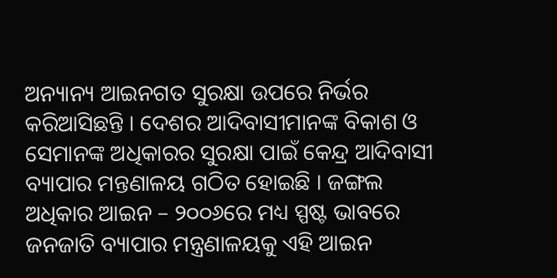ଅନ୍ୟାନ୍ୟ ଆଇନଗତ ସୁରକ୍ଷା ଉପରେ ନିର୍ଭର କରିଆସିଛନ୍ତି । ଦେଶର ଆଦିବାସୀମାନଙ୍କ ବିକାଶ ଓ ସେମାନଙ୍କ ଅଧିକାରର ସୁରକ୍ଷା ପାଇଁ କେନ୍ଦ୍ର ଆଦିବାସୀ ବ୍ୟାପାର ମନ୍ତଣାଳୟ ଗଠିତ ହୋଇଛି । ଜଙ୍ଗଲ ଅଧିକାର ଆଇନ – ୨୦୦୬ରେ ମଧ୍ୟ ସ୍ପଷ୍ଟ ଭାବରେ ଜନଜାତି ବ୍ୟାପାର ମନ୍ତ୍ରଣାଳୟକୁ ଏହି ଆଇନ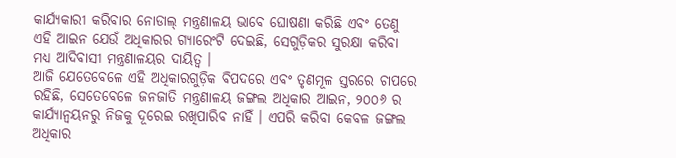କାର୍ଯ୍ୟକାରୀ କରିବାର ନୋଡାଲ୍ ମନ୍ତ୍ରଣାଳୟ ଭାବେ ଘୋଷଣା କରିଛି ଏବଂ ତେଣୁ ଏହି ଆଇନ ଯେଉଁ ଅଧିକାରର ଗ୍ୟାରେଂଟି ଦେଇଛି, ସେଗୁଡ଼ିକର ସୁରକ୍ଷା କରିବା ମଧ୍ୟ ଆଦିବାସୀ ମନ୍ତ୍ରଣାଳୟର ଦାୟିତ୍ୱ ।
ଆଜି ଯେତେବେଳେ ଏହି ଅଧିକାରଗୁଡ଼ିକ ବିପଦରେ ଏବଂ ତୃଣମୂଳ ସ୍ତରରେ ଚାପରେ ରହିଛି, ସେତେବେଳେ ଜନଜାତି ମନ୍ତ୍ରଣାଳୟ ଜଙ୍ଗଲ ଅଧିକାର ଆଇନ, ୨୦୦୬ ର କାର୍ଯ୍ୟାନ୍ୱୟନରୁ ନିଜକୁ ଦୂରେଇ ରଖିପାରିବ ନାହିଁ । ଏପରି କରିବା କେବଳ ଜଙ୍ଗଲ ଅଧିକାର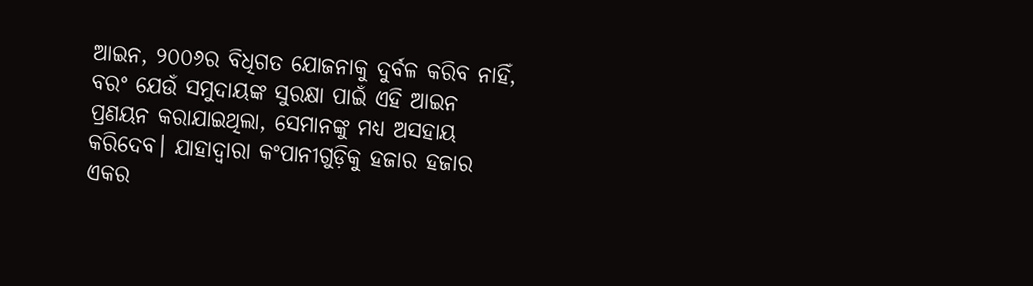ଆଇନ, ୨୦୦୬ର ବିଧିଗତ ଯୋଜନାକୁ ଦୁର୍ବଳ କରିବ ନାହିଁ, ବରଂ ଯେଉଁ ସମୁଦାୟଙ୍କ ସୁରକ୍ଷା ପାଇଁ ଏହି ଆଇନ ପ୍ରଣୟନ କରାଯାଇଥିଲା, ସେମାନଙ୍କୁ ମଧ୍ୟ ଅସହାୟ କରିଦେବ। ଯାହାଦ୍ୱାରା କଂପାନୀଗୁଡ଼ିକୁ ହଜାର ହଜାର ଏକର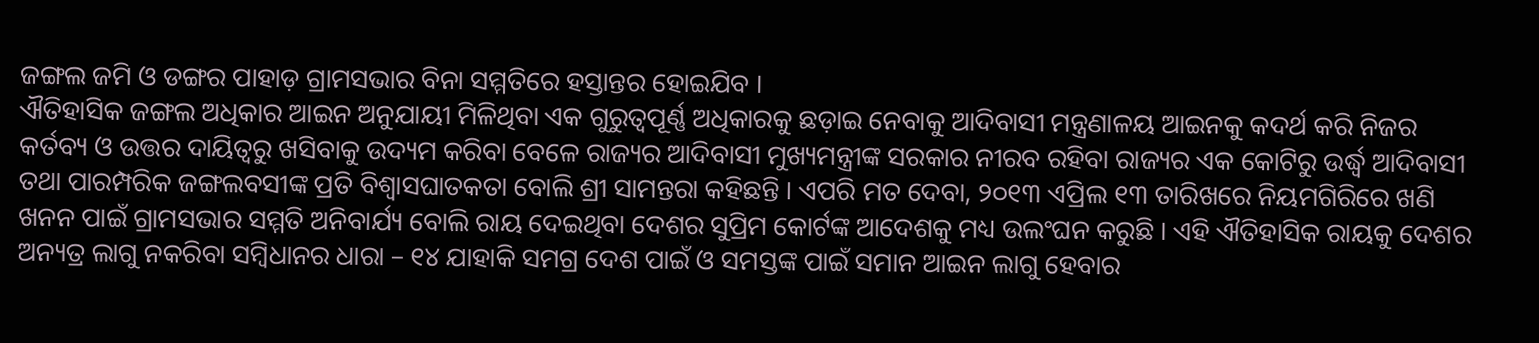ଜଙ୍ଗଲ ଜମି ଓ ଡଙ୍ଗର ପାହାଡ଼ ଗ୍ରାମସଭାର ବିନା ସମ୍ମତିରେ ହସ୍ତାନ୍ତର ହୋଇଯିବ ।
ଐତିହାସିକ ଜଙ୍ଗଲ ଅଧିକାର ଆଇନ ଅନୁଯାୟୀ ମିଳିଥିବା ଏକ ଗୁରୁତ୍ୱପୂର୍ଣ୍ଣ ଅଧିକାରକୁ ଛଡ଼ାଇ ନେବାକୁ ଆଦିବାସୀ ମନ୍ତ୍ରଣାଳୟ ଆଇନକୁ କଦର୍ଥ କରି ନିଜର କର୍ତବ୍ୟ ଓ ଉତ୍ତର ଦାୟିତ୍ୱରୁ ଖସିବାକୁ ଉଦ୍ୟମ କରିବା ବେଳେ ରାଜ୍ୟର ଆଦିବାସୀ ମୁଖ୍ୟମନ୍ତ୍ରୀଙ୍କ ସରକାର ନୀରବ ରହିବା ରାଜ୍ୟର ଏକ କୋଟିରୁ ଉର୍ଦ୍ଧ୍ୱ ଆଦିବାସୀ ତଥା ପାରମ୍ପରିକ ଜଙ୍ଗଲବସୀଙ୍କ ପ୍ରତି ବିଶ୍ୱାସଘାତକତା ବୋଲି ଶ୍ରୀ ସାମନ୍ତରା କହିଛନ୍ତି । ଏପରି ମତ ଦେବା, ୨୦୧୩ ଏପ୍ରିଲ ୧୩ ତାରିଖରେ ନିୟମଗିରିରେ ଖଣି ଖନନ ପାଇଁ ଗ୍ରାମସଭାର ସମ୍ମତି ଅନିବାର୍ଯ୍ୟ ବୋଲି ରାୟ ଦେଇଥିବା ଦେଶର ସୁପ୍ରିମ କୋର୍ଟଙ୍କ ଆଦେଶକୁ ମଧ୍ୟ ଉଲଂଘନ କରୁଛି । ଏହି ଐତିହାସିକ ରାୟକୁ ଦେଶର ଅନ୍ୟତ୍ର ଲାଗୁ ନକରିବା ସମ୍ବିଧାନର ଧାରା – ୧୪ ଯାହାକି ସମଗ୍ର ଦେଶ ପାଇଁ ଓ ସମସ୍ତଙ୍କ ପାଇଁ ସମାନ ଆଇନ ଲାଗୁ ହେବାର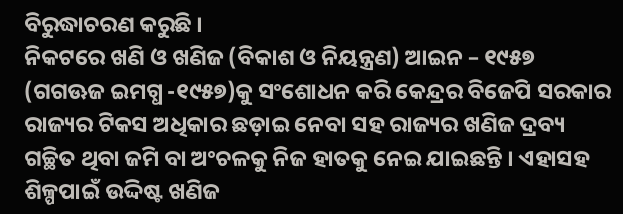ବିରୁଦ୍ଧାଚରଣ କରୁଛି ।
ନିକଟରେ ଖଣି ଓ ଖଣିଜ (ବିକାଶ ଓ ନିୟନ୍ତ୍ରଣ) ଆଇନ – ୧୯୫୭ (ଗଗଊଜ ଇମଗ୍ଧ -୧୯୫୭)କୁ ସଂଶୋଧନ କରି କେନ୍ଦ୍ରର ବିଜେପି ସରକାର ରାଜ୍ୟର ଟିକସ ଅଧିକାର ଛଡ଼ାଇ ନେବା ସହ ରାଜ୍ୟର ଖଣିଜ ଦ୍ରବ୍ୟ ଗଚ୍ଛିତ ଥିବା ଜମି ବା ଅଂଚଳକୁ ନିଜ ହାତକୁ ନେଇ ଯାଇଛନ୍ତି । ଏହାସହ ଶିଳ୍ପପାଇଁ ଉଦ୍ଦିଷ୍ଟ ଖଣିଜ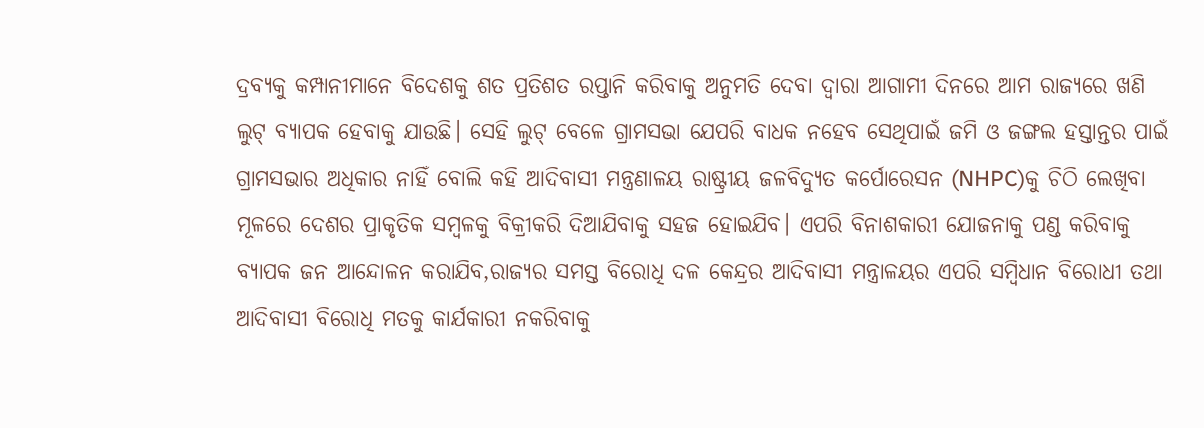ଦ୍ରବ୍ୟକୁ କମ୍ପାନୀମାନେ ବିଦେଶକୁ ଶତ ପ୍ରତିଶତ ରପ୍ତାନି କରିବାକୁ ଅନୁମତି ଦେବା ଦ୍ୱାରା ଆଗାମୀ ଦିନରେ ଆମ ରାଜ୍ୟରେ ଖଣି ଲୁଟ୍ ବ୍ୟାପକ ହେବାକୁ ଯାଉଛି। ସେହି ଲୁଟ୍ ବେଳେ ଗ୍ରାମସଭା ଯେପରି ବାଧକ ନହେବ ସେଥିପାଇଁ ଜମି ଓ ଜଙ୍ଗଲ ହସ୍ତାନ୍ତର ପାଇଁ ଗ୍ରାମସଭାର ଅଧିକାର ନାହିଁ ବୋଲି କହି ଆଦିବାସୀ ମନ୍ତ୍ରଣାଳୟ ରାଷ୍ଟ୍ରୀୟ ଜଳବିଦ୍ୟୁତ କର୍ପୋରେସନ (NHPC)କୁ ଚିଠି ଲେଖିବା ମୂଳରେ ଦେଶର ପ୍ରାକୃତିକ ସମ୍ବଳକୁ ବିକ୍ରୀକରି ଦିଆଯିବାକୁ ସହଜ ହୋଇଯିବ। ଏପରି ବିନାଶକାରୀ ଯୋଜନାକୁ ପଣ୍ଡ କରିବାକୁ ବ୍ୟାପକ ଜନ ଆନ୍ଦୋଳନ କରାଯିବ,ରାଜ୍ୟର ସମସ୍ତ ବିରୋଧି ଦଳ କେନ୍ଦ୍ରର ଆଦିବାସୀ ମନ୍ତ୍ରାଳୟର ଏପରି ସମ୍ବିଧାନ ବିରୋଧୀ ତଥା ଆଦିବାସୀ ବିରୋଧି ମତକୁ କାର୍ଯକାରୀ ନକରିବାକୁ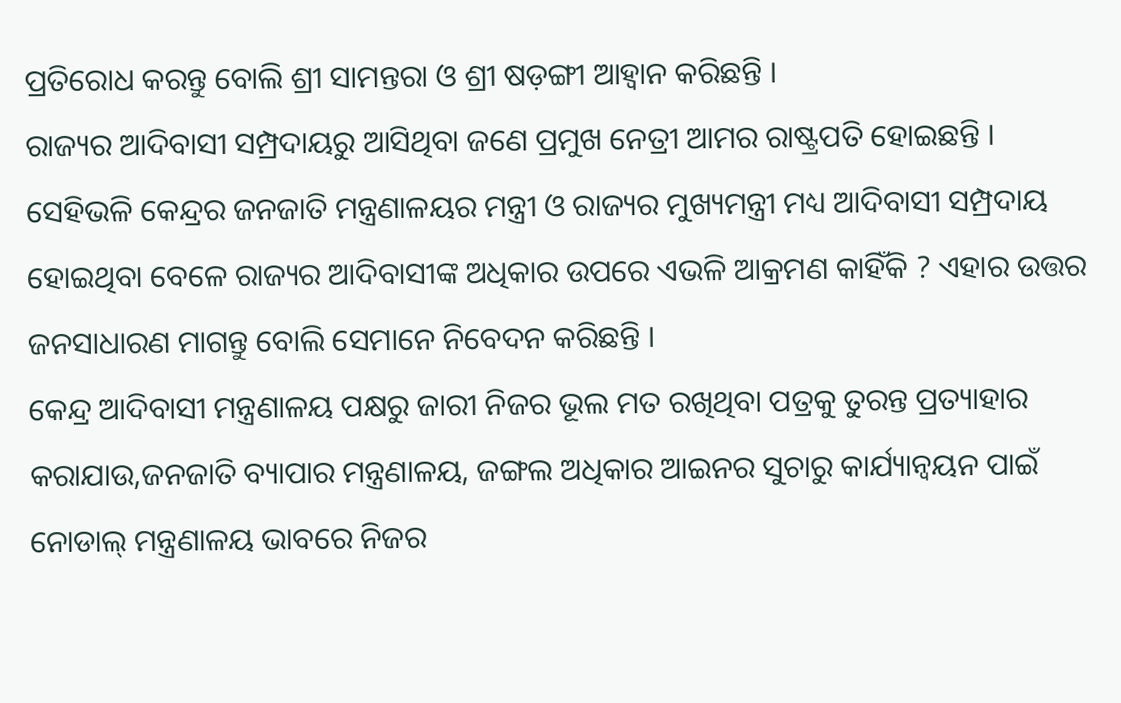ପ୍ରତିରୋଧ କରନ୍ତୁ ବୋଲି ଶ୍ରୀ ସାମନ୍ତରା ଓ ଶ୍ରୀ ଷଡ଼ଙ୍ଗୀ ଆହ୍ୱାନ କରିଛନ୍ତି ।
ରାଜ୍ୟର ଆଦିବାସୀ ସମ୍ପ୍ରଦାୟରୁ ଆସିଥିବା ଜଣେ ପ୍ରମୁଖ ନେତ୍ରୀ ଆମର ରାଷ୍ଟ୍ରପତି ହୋଇଛନ୍ତି । ସେହିଭଳି କେନ୍ଦ୍ରର ଜନଜାତି ମନ୍ତ୍ରଣାଳୟର ମନ୍ତ୍ରୀ ଓ ରାଜ୍ୟର ମୁଖ୍ୟମନ୍ତ୍ରୀ ମଧ୍ୟ ଆଦିବାସୀ ସମ୍ପ୍ରଦାୟ ହୋଇଥିବା ବେଳେ ରାଜ୍ୟର ଆଦିବାସୀଙ୍କ ଅଧିକାର ଉପରେ ଏଭଳି ଆକ୍ରମଣ କାହିଁକି ? ଏହାର ଉତ୍ତର ଜନସାଧାରଣ ମାଗନ୍ତୁ ବୋଲି ସେମାନେ ନିବେଦନ କରିଛନ୍ତି ।
କେନ୍ଦ୍ର ଆଦିବାସୀ ମନ୍ତ୍ରଣାଳୟ ପକ୍ଷରୁ ଜାରୀ ନିଜର ଭୂଲ ମତ ରଖିଥିବା ପତ୍ରକୁ ତୁରନ୍ତ ପ୍ରତ୍ୟାହାର କରାଯାଉ,ଜନଜାତି ବ୍ୟାପାର ମନ୍ତ୍ରଣାଳୟ, ଜଙ୍ଗଲ ଅଧିକାର ଆଇନର ସୁଚାରୁ କାର୍ଯ୍ୟାନ୍ୱୟନ ପାଇଁ ନୋଡାଲ୍ ମନ୍ତ୍ରଣାଳୟ ଭାବରେ ନିଜର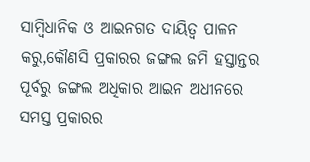ସାମ୍ବିଧାନିକ ଓ ଆଇନଗତ ଦାୟିତ୍ୱ ପାଳନ କରୁ,କୌଣସି ପ୍ରକାରର ଜଙ୍ଗଲ ଜମି ହସ୍ତାନ୍ତର ପୂର୍ବରୁ ଜଙ୍ଗଲ ଅଧିକାର ଆଇନ ଅଧୀନରେ ସମସ୍ତ ପ୍ରକାରର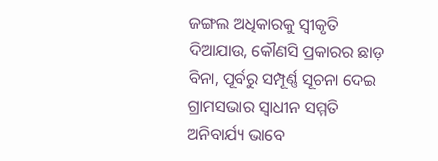ଜଙ୍ଗଲ ଅଧିକାରକୁ ସ୍ୱୀକୃତି ଦିଆଯାଉ, କୌଣସି ପ୍ରକାରର ଛାଡ଼ ବିନା, ପୂର୍ବରୁ ସମ୍ପୂର୍ଣ୍ଣ ସୂଚନା ଦେଇ ଗ୍ରାମସଭାର ସ୍ୱାଧୀନ ସମ୍ମତି ଅନିବାର୍ଯ୍ୟ ଭାବେ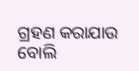ଗ୍ରହଣ କରାଯାଉ ବୋଲି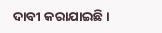ଦାବୀ କରାଯାଇଛି ।